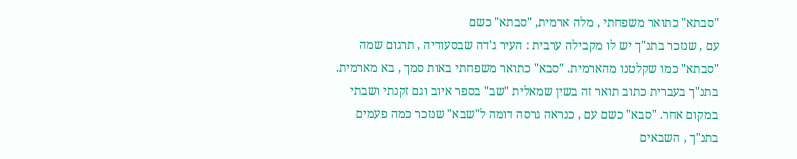"סבתא" כתואר משפחתי , מלה ארמית, "סבתא" כשם
עם , שנזכר בתנ"ך יש לו מקבילה ערבית : העיר ג'דה שבסעודיה , תרגום שמה "סבתא" כמו שקלטנו מהארמית. "סבא" כתואר משפחתי באות סמך , בא מארמית. בתנ"ך בעברית כתוב תואר זה בשין שמאלית "שב" בספר איוב וגם זקנתי ושבתי במקום אחר. "סבא" כשם עם , כנראה גרסה דומה ל"שבא" שנזכר כמה פעמים בתנ"ך , השבאים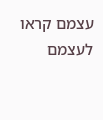עצמם קראו לעצמם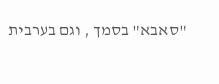"סאבא" בסמך , וגם בערבית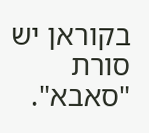בקוראן יש סורת "סאבא".